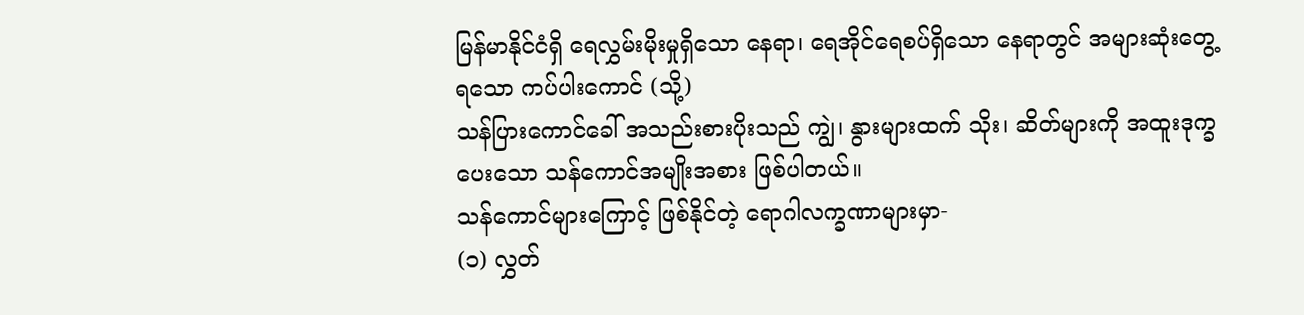မြန်မာနိုင်ငံရှိ ရေလွှမ်းမိုးမှုရှိသော နေရာ၊ ရေအိုင်ရေစပ်ရှိသော နေရာတွင် အများဆုံးတွေ့ရသော ကပ်ပါးကောင် (သို့)
သန်ပြားကောင်ခေါ် အသည်းစားပိုးသည် ကျွဲ၊ နွားများထက် သိုး၊ ဆိတ်များကို အထူးဒုက္ခပေးသော သန်ကောင်အမျိုးအစား ဖြစ်ပါတယ်။
သန်ကောင်များကြောင့် ဖြစ်နိုင်တဲ့ ရောဂါလက္ခဏာများမှာ-
(၁) လွှတ်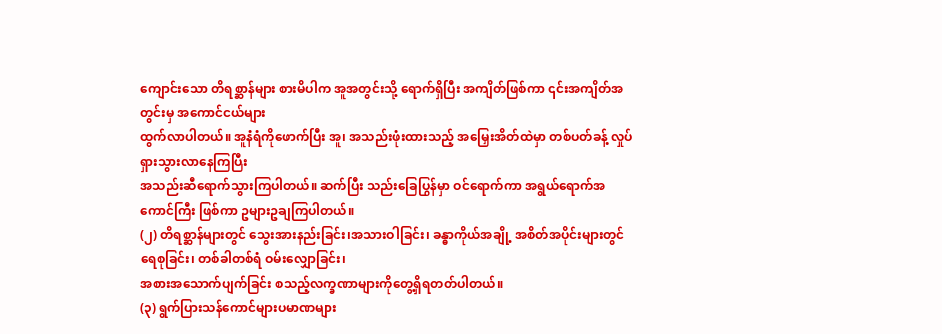ကျောင်းသော တိရစ္ဆာန်များ စားမိပါက အူအတွင်းသို့ ရောက်ရှိပြီး အကျိတ်ဖြစ်ကာ ၎င်းအကျိတ်အတွင်းမှ အကောင်ငယ်များ
ထွက်လာပါတယ်။ အူနံရံကိုဖောက်ပြီး အူ၊ အသည်းဖုံးထားသည့် အမြှေးအိတ်ထဲမှာ တစ်ပတ်ခန့် လှုပ်ရှားသွားလာနေကြပြီး
အသည်းဆီရောက်သွားကြပါတယ်။ ဆက်ပြီး သည်းခြေပြွန်မှာ ဝင်ရောက်ကာ အရွယ်ရောက်အကောင်ကြီး ဖြစ်ကာ ဥများဥချကြပါတယ်။
(၂) တိရစ္ဆာန်များတွင် သွေးအားနည်းခြင်း၊အသားဝါခြင်း၊ ခန္ဓာကိုယ်အချို့ အစိတ်အပိုင်းများတွင် ရေစုခြင်း၊ တစ်ခါတစ်ရံ ဝမ်းလျှောခြင်း၊
အစားအသောက်ပျက်ခြင်း စသည့်လက္ခဏာများကိုတွေ့ရှိရတတ်ပါတယ်။
(၃) ရွက်ပြားသန်ကောင်များပမာဏများ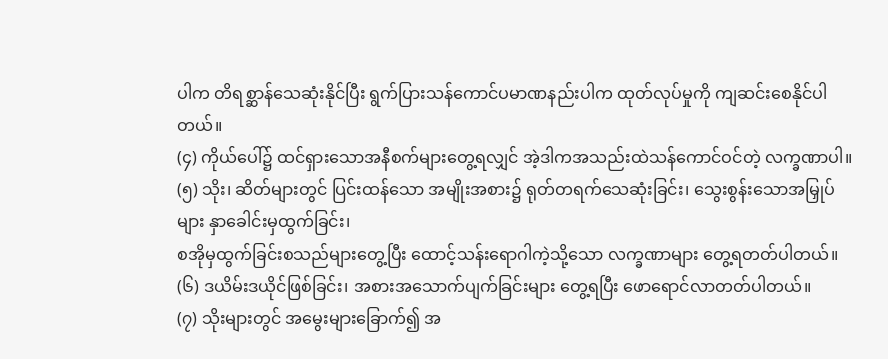ပါက တိရစ္ဆာန်သေဆုံးနိုင်ပြီး ရွက်ပြားသန်ကောင်ပမာဏနည်းပါက ထုတ်လုပ်မှုကို ကျဆင်းစေနိုင်ပါတယ်။
(၄) ကိုယ်ပေါ်၌ ထင်ရှားသောအနီစက်များတွေ့ရလျှင် အဲ့ဒါကအသည်းထဲသန်ကောင်ဝင်တဲ့ လက္ခဏာပါ။
(၅) သိုး၊ ဆိတ်များတွင် ပြင်းထန်သော အမျိုးအစား၌ ရုတ်တရက်သေဆုံးခြင်း၊ သွေးစွန်းသောအမြှုပ်များ နှာခေါင်းမှထွက်ခြင်း၊
စအိုမှထွက်ခြင်းစသည်များတွေ့ပြီး ထောင့်သန်းရောဂါကဲ့သို့သော လက္ခဏာများ တွေ့ရတတ်ပါတယ်။
(၆) ဒယိမ်းဒယိုင်ဖြစ်ခြင်း၊ အစားအသောက်ပျက်ခြင်းများ တွေ့ရပြီး ဖောရောင်လာတတ်ပါတယ်။
(၇) သိုးများတွင် အမွေးများခြောက်၍ အ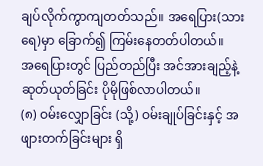ချပ်လိုက်ကွာကျတတ်သည်။ အရေပြား(သားရေ)မှာ ခြောက်၍ ကြမ်းနေတတ်ပါတယ်။
အရေပြားတွင် ပြည်တည်ပြီး အင်အားချည့်နဲ့ ဆုတ်ယုတ်ခြင်း ပိုမိုဖြစ်လာပါတယ်။
(၈) ဝမ်းလျှောခြင်း (သို့) ဝမ်းချုပ်ခြင်းနှင့် အဖျားတက်ခြင်းများ ရှိ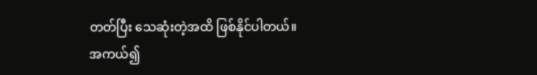တတ်ပြီး သေဆုံးတဲ့အထိ ဖြစ်နိုင်ပါတယ်။
အကယ်၍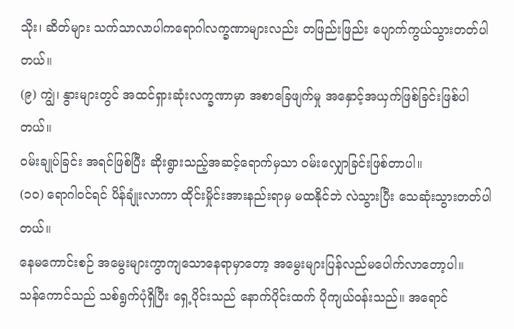သိုး၊ ဆိတ်များ သက်သာလာပါကရောဂါလက္ခဏာများလည်း တဖြည်းဖြည်း ပျောက်ကွယ်သွားတတ်ပါတယ်။
(၉) ကျွဲ၊ နွားများတွင် အထင်ရှားဆုံးလက္ခဏာမှာ အစာခြေဖျက်မှု အနှောင့်အယှက်ဖြစ်ခြင်းဖြစ်ပါတယ်။
ဝမ်းချုပ်ခြင်း အရင်ဖြစ်ပြီး ဆိုးရွားသည့်အဆင့်ရောက်မှသာ ဝမ်းလျှောခြင်းဖြစ်တာပါ။
(၁၀) ရောဂါဝင်ရင် ပိန်ချုံးလာကာ ထိုင်းမှိုင်းအားနည်းရာမှ မထနိုင်ဘဲ လဲသွားပြီး သေဆုံးသွားတတ်ပါတယ်။
နေမကောင်းစဉ် အမွေးများကွာကျသောနေရာမှာတော့ အမွေးများပြန်လည်မပေါက်လာတော့ပါ။
သန်ကောင်သည် သစ်ရွက်ပုံရှိပြီး ရှေ့ပိုင်းသည် နောက်ပိုင်းထက် ပိုကျယ်ဝန်းသည်။ အရောင်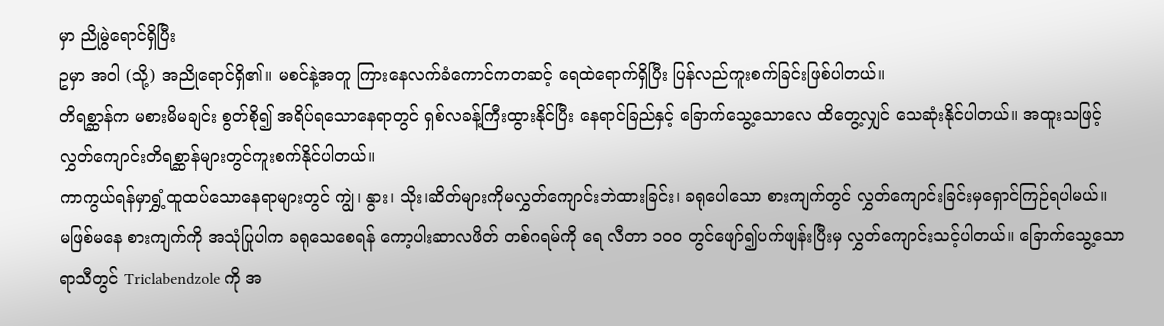မှာ ညိုမွဲရောင်ရှိပြီး
ဥမှာ အဝါ (သို့) အညိုရောင်ရှိ၏။ မစင်နဲ့အတူ ကြားနေလက်ခံကောင်ကတဆင့် ရေထဲရောက်ရှိပြီး ပြန်လည်ကူးစက်ခြင်းဖြစ်ပါတယ်။
တိရစ္ဆာန်က မစားမိမချင်း စွတ်စို၍ အရိပ်ရသောနေရာတွင် ရှစ်လခန့်ကြီးထွားနိုင်ပြီး နေရာင်ခြည်နှင့် ခြောက်သွေ့သောလေ ထိတွေ့လျှင် သေဆုံးနိုင်ပါတယ်။ အထူးသဖြင့် လွှတ်ကျောင်းတိရစ္ဆာန်များတွင်ကူးစက်နိုင်ပါတယ်။
ကာကွယ်ရန်မှာရွှံ့ထူထပ်သောနေရာများတွင် ကျွဲ၊ နွား၊ သိုး၊ဆိတ်များကိုမလွှတ်ကျောင်းဘဲထားခြင်း၊ ခရုပေါသော စားကျက်တွင် လွှတ်ကျောင်းခြင်းမှရှောင်ကြဉ်ရပါမယ်။
မဖြစ်မနေ စားကျက်ကို အသုံပြုပါက ခရုသေစေရန် ကော့ပါးဆာလဖိတ် တစ်ဂရမ်ကို ရေ လီတာ ၁၀ဝ တွင်ဖျော်၍ပက်ဖျန်းပြီးမှ လွှတ်ကျောင်းသင့်ပါတယ်။ ခြောက်သွေ့သောရာသီတွင် Triclabendzole ကို အ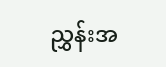ညွှန်းအ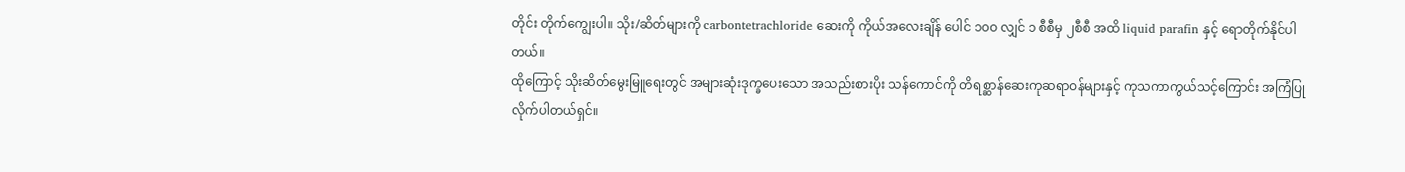တိုင်း တိုက်ကျွေးပါ။ သိုး/ဆိတ်များကို carbontetrachloride ဆေးကို ကိုယ်အလေးချိန် ပေါင် ၁၀ဝ လျှင် ၁ စီစီမှ ၂စီစီ အထိ liquid parafin နှင့် ရောတိုက်နိုင်ပါတယ်။
ထိုကြောင့် သိုးဆိတ်မွေးမြူရေးတွင် အများဆုံးဒုက္ခပေးသော အသည်းစားပိုး သန်ကောင်ကို တိရစ္ဆာန်ဆေးကုဆရာဝန်များနှင့် ကုသကာကွယ်သင့်ကြောင်း အကြံပြုလိုက်ပါတယ်ရှင်။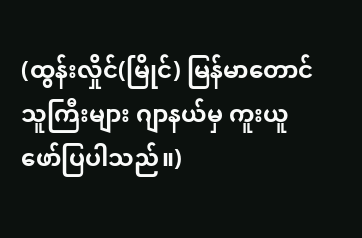(ထွန်းလှိုင်(မြိုင်) မြန်မာတောင်သူကြီးများ ဂျာနယ်မှ ကူးယူဖော်ပြပါသည်။)